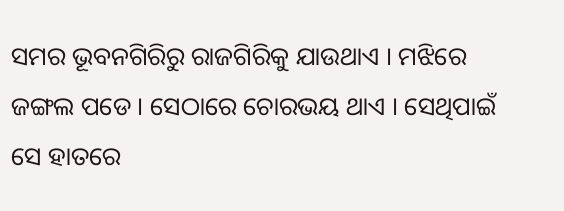ସମର ଭୂବନଗିରିରୁ ରାଜଗିରିକୁ ଯାଉଥାଏ । ମଝିରେ ଜଙ୍ଗଲ ପଡେ । ସେଠାରେ ଚୋରଭୟ ଥାଏ । ସେଥିପାଇଁ ସେ ହାତରେ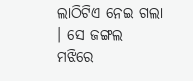ଲାଠିଟିଏ ନେଇ ଗଲା । ସେ ଜଙ୍ଗଲ ମଝିରେ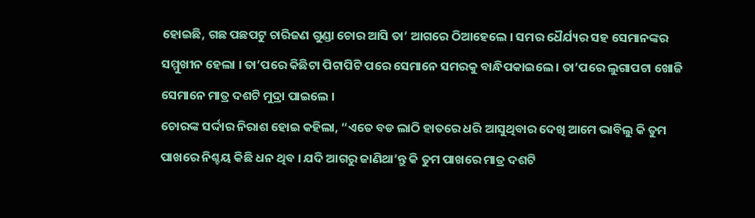ହୋଇଛି, ଗଛ ପଛପଟୁ ଚାରିଜଣ ଗୁଣ୍ଡା ଚୋର ଆସି ତା’ ଆଗରେ ଠିଆହେଲେ । ସମର ଧୈର୍ଯ୍ୟର ସହ ସେମାନଙ୍କର ସମ୍ମୁଖୀନ ହେଲା । ତା’ପରେ କିଛିଟା ପିଟାପିଟି ପରେ ସେମାନେ ସମରକୁ ବାନ୍ଧିପକାଇଲେ । ତା’ପରେ ଲୁଗାପଟା ଖୋଜି ସେମାନେ ମାତ୍ର ଦଶଟି ମୁଦ୍ରା ପାଇଲେ ।
ଚୋରଙ୍କ ସର୍ଦ୍ଦାର ନିରାଶ ହୋଇ କହିଲା, “ଏତେ ବଡ ଲାଠି ହାତରେ ଧରି ଆସୁଥିବାର ଦେଖି ଆମେ ଭାବିଲୁ କି ତୁମ ପାଖରେ ନିଶ୍ଚୟ କିଛି ଧନ ଥିବ । ଯଦି ଆଗରୁ ଜାଣିଥା’ନ୍ତୁ କି ତୁମ ପାଖରେ ମାତ୍ର ଦଶଟି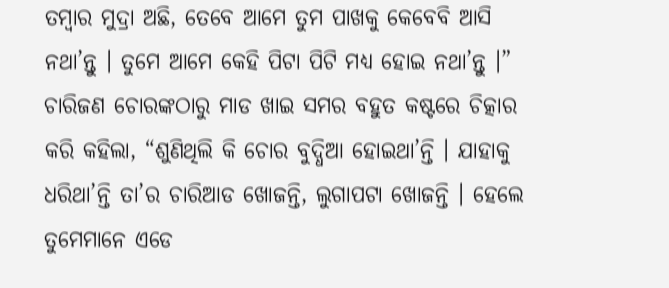ତମ୍ବାର ମୁଦ୍ରା ଅଛି, ତେବେ ଆମେ ତୁମ ପାଖକୁ କେବେବି ଆସି ନଥା’ନ୍ତୁ । ତୁମେ ଆମେ କେହି ପିଟା ପିଟି ମଧ୍ୟ ହୋଇ ନଥା’ନ୍ତୁ ।”
ଚାରିଜଣ ଚୋରଙ୍କଠାରୁ ମାଡ ଖାଇ ସମର ବହୁତ କଷ୍ଟରେ ଚିତ୍କାର କରି କହିଲା, “ଶୁଣିଥିଲି କି ଚୋର ବୁଦ୍ଧିଆ ହୋଇଥା’ନ୍ତି । ଯାହାକୁ ଧରିଥା’ନ୍ତି ତା’ର ଚାରିଆଡ ଖୋଜନ୍ତି, ଲୁଗାପଟା ଖୋଜନ୍ତି । ହେଲେ ତୁମେମାନେ ଏଡେ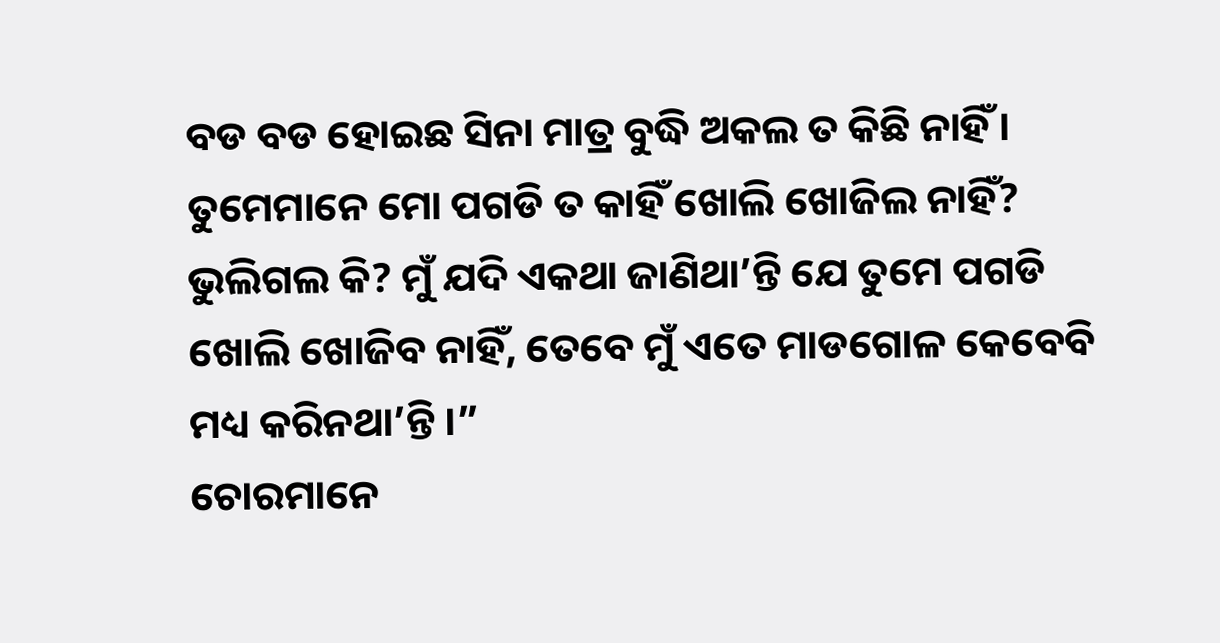ବଡ ବଡ ହୋଇଛ ସିନା ମାତ୍ର ବୁଦ୍ଧି ଅକଲ ତ କିଛି ନାହିଁ । ତୁମେମାନେ ମୋ ପଗଡି ତ କାହିଁ ଖୋଲି ଖୋଜିଲ ନାହିଁ? ଭୁଲିଗଲ କି? ମୁଁ ଯଦି ଏକଥା ଜାଣିଥା’ନ୍ତି ଯେ ତୁମେ ପଗଡି ଖୋଲି ଖୋଜିବ ନାହିଁ, ତେବେ ମୁଁ ଏତେ ମାଡଗୋଳ କେବେବି ମଧ୍ୟ କରିନଥା’ନ୍ତି ।”
ଚୋରମାନେ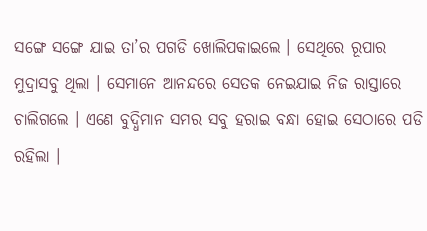ସଙ୍ଗେ ସଙ୍ଗେ ଯାଇ ତା’ର ପଗଡି ଖୋଲିପକାଇଲେ । ସେଥିରେ ରୂପାର ମୁଦ୍ରାସବୁ ଥିଲା । ସେମାନେ ଆନନ୍ଦରେ ସେତକ ନେଇଯାଇ ନିଜ ରାସ୍ତାରେ ଚାଲିଗଲେ । ଏଣେ ବୁଦ୍ଧିମାନ ସମର ସବୁ ହରାଇ ବନ୍ଧା ହୋଇ ସେଠାରେ ପଡି ରହିଲା ।